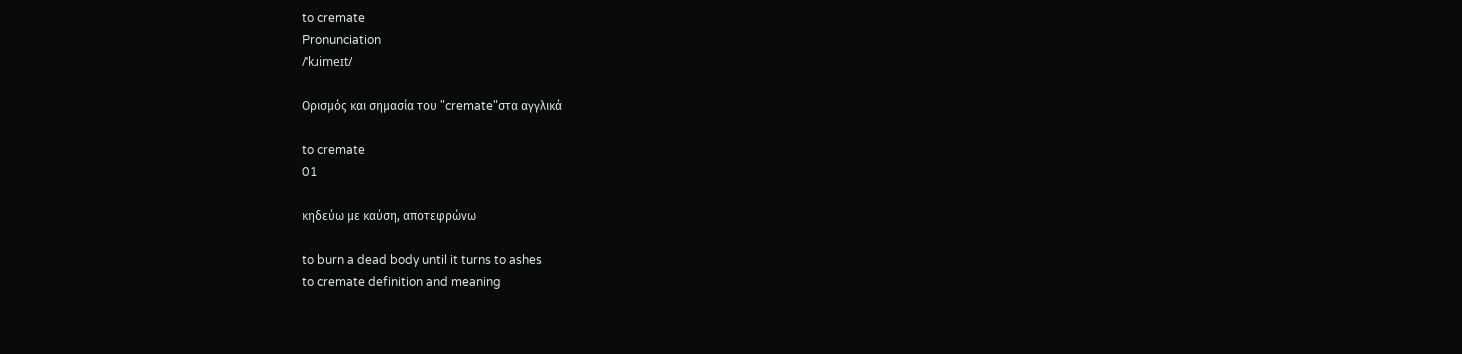to cremate
Pronunciation
/ˈkɹimeɪt/

Ορισμός και σημασία του "cremate"στα αγγλικά

to cremate
01

κηδεύω με καύση, αποτεφρώνω

to burn a dead body until it turns to ashes
to cremate definition and meaning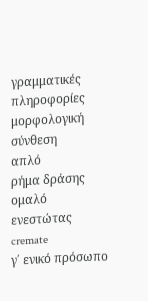γραμματικές πληροφορίες
μορφολογική σύνθεση
απλό
ρήμα δράσης
ομαλό
ενεστώτας
cremate
γ΄ ενικό πρόσωπο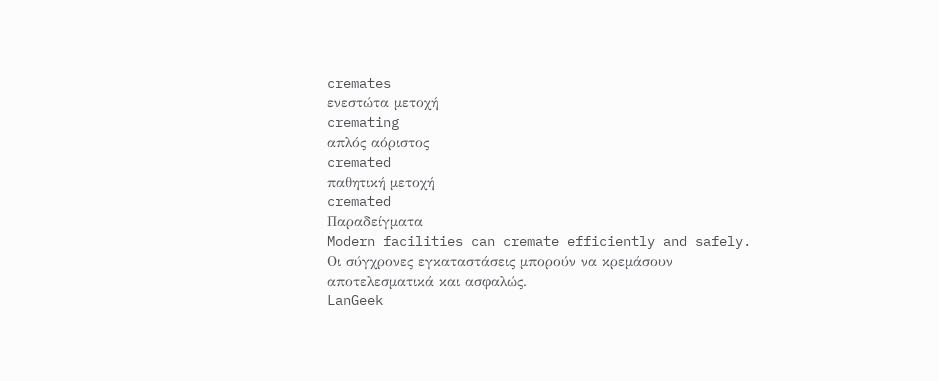cremates
ενεστώτα μετοχή
cremating
απλός αόριστος
cremated
παθητική μετοχή
cremated
Παραδείγματα
Modern facilities can cremate efficiently and safely.
Οι σύγχρονες εγκαταστάσεις μπορούν να κρεμάσουν αποτελεσματικά και ασφαλώς.
LanGeek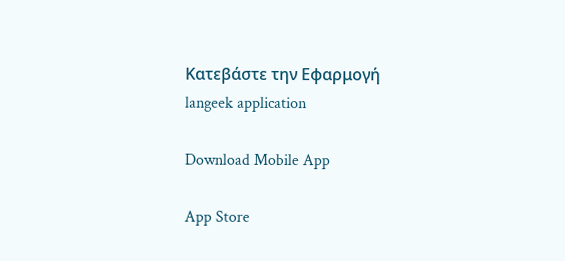Κατεβάστε την Εφαρμογή
langeek application

Download Mobile App

App Store